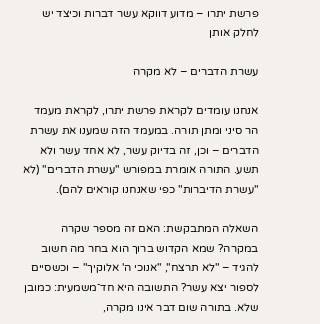פרשת יתרו – מדוע דווקא עשר דברות וכיצד יש לחלק אותן

עשרת הדברים – לא מקרה

אנחנו עומדים לקראת פרשת יתרו, לקראת מעמד הר סיני ומתן תורה. במעמד הזה שמענו את עשרת הדברים – וכן, זה בדיוק עשר, לא אחד עשר ולא תשע. התורה אומרת במפורש "עשרת הדברים" (לא "עשרת הדיברות" כפי שאנחנו קוראים להם).

השאלה המתבקשת: האם זה מספר שקרה במקרה? שמא הקדוש ברוך הוא בחר מה חשוב להגיד – "לא תרצח", "אנוכי ה' אלוקיך" – וכשסיים לספור יצא עשר? התשובה היא חד־משמעית: כמובן שלא. בתורה שום דבר אינו מקרה,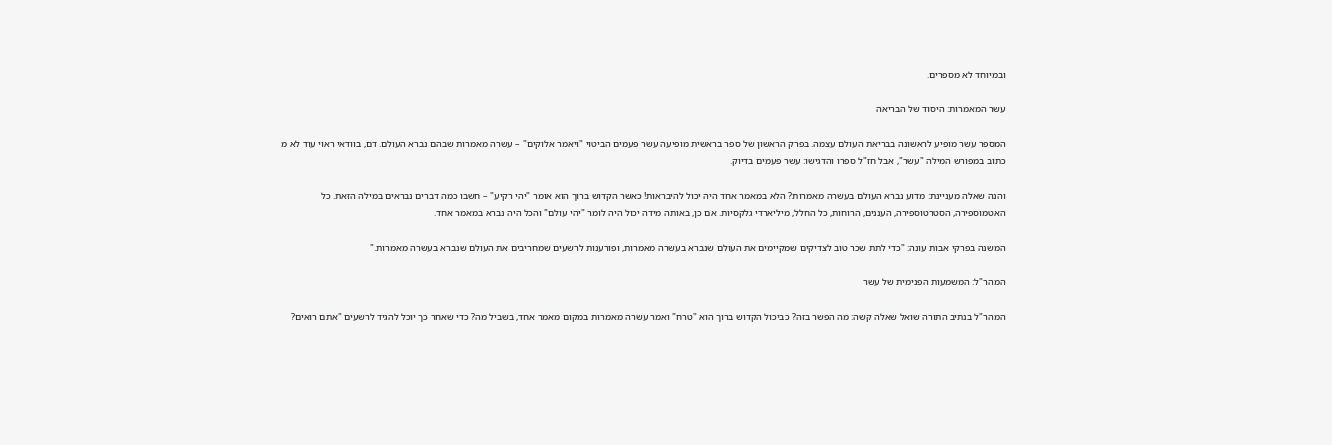ובמיוחד לא מספרים.

עשר המאמרות: היסוד של הבריאה

המספר עשר מופיע לראשונה בבריאת העולם עצמה. בפרק הראשון של ספר בראשית מופיעה עשר פעמים הביטוי "ויאמר אלוקים" – עשרה מאמרות שבהם נברא העולם. דם, בוודאי ראוי עוד לא מ כתוב במפורש המילה "עשר", אבל חז"ל ספרו והדגישו: עשר פעמים בדיוק.

והנה שאלה מעניינת: מדוע נברא העולם בעשרה מאמרות? הלא במאמר אחד היה יכול להיבראות! כאשר הקדוש ברוך הוא אומר "יהי רקיע" – חשבו כמה דברים נבראים במילה הזאת. כל האטמוספירה, הסטרטוספירה, העננים, הרוחות, כל החלל, מיליארדי גלקסיות. אם כן, באותה מידה יכול היה לומר "יהי עולם" והכל היה נברא במאמר אחד.

המשנה בפרקי אבות עונה: "כדי לתת שכר טוב לצדיקים שמקיימים את העולם שנברא בעשרה מאמרות, ופורענות לרשעים שמחריבים את העולם שנברא בעשרה מאמרות."

המהר"ל: המשמעות הפנימית של עשר

המהר"ל בנתיב התורה שואל שאלה קשה: מה הפשר בזה? כביכול הקדוש ברוך הוא "טרח" ואמר עשרה מאמרות במקום מאמר אחד, בשביל מה? כדי שאחר כך יוכל להגיד לרשעים "אתם רואים?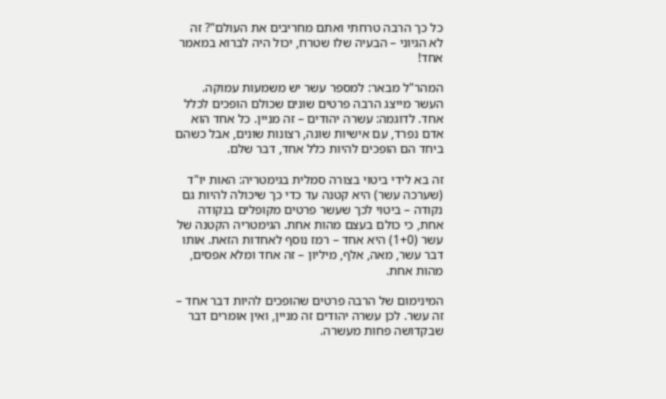כל כך הרבה טרחתי ואתם מחריבים את העולם"? זה לא הגיוני – הבעיה שלו שטרח, יכול היה לברוא במאמר אחד!

המהר"ל מבאר: למספר עשר יש משמעות עמוקה. העשר מייצג הרבה פרטים שונים שכולם הופכים לכלל אחד. לדוגמה: עשרה יהודים – זה מניין. כל אחד הוא אדם נפרד, עם אישיות שונה, רצונות שונים, אבל כשהם ביחד הם הופכים להיות כלל אחד, דבר שלם.

זה בא לידי ביטוי בצורה סמלית בגימטריה: האות יו"ד (שערכה עשר) היא קטנה עד כדי כך שיכולה להיות גם נקודה – ביטוי לכך שעשר פרטים מקופלים בנקודה אחת, כי כולם בעצם מהות אחת. הגימטריה הקטנה של עשר (1+0) היא אחד – רמז נוסף לאחדות הזאת. אותו דבר עשר, מאה, אלף, מיליון – זה אחד ומלא אפסים, מהות אחת.

המינימום של הרבה פרטים שהופכים להיות דבר אחד – זה עשר. לכן עשרה יהודים זה מניין, ואין אומרים דבר שבקדושה פחות מעשרה.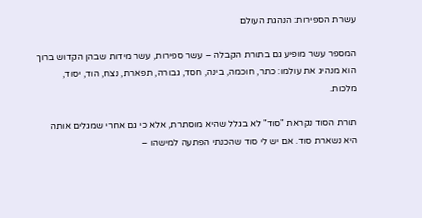עשרת הספירות: הנהגת העולם

המספר עשר מופיע גם בתורת הקבלה – עשר ספירות, עשר מידות שבהן הקדוש ברוך הוא מנהיג את עולמו: כתר, חוכמה, בינה, חסד, גבורה, תפארת, נצח, הוד, יסוד, מלכות.

תורת הסוד נקראת "סוד" לא בגלל שהיא מוסתרת, אלא כי גם אחרי שמגלים אותה היא נשארת סוד. אם יש לי סוד שהכנתי הפתעה למישהו –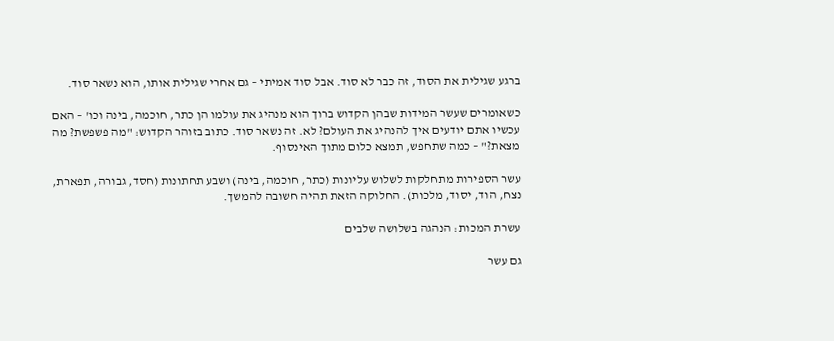ברגע שגילית את הסוד, זה כבר לא סוד. אבל סוד אמיתי – גם אחרי שגילית אותו, הוא נשאר סוד.

כשאומרים שעשר המידות שבהן הקדוש ברוך הוא מנהיג את עולמו הן כתר, חוכמה, בינה וכו' – האם עכשיו אתם יודעים איך להנהיג את העולם? לא. זה נשאר סוד. כתוב בזוהר הקדוש: "מה פשפשת? מה מצאת?" – כמה שתחפש, תמצא כלום מתוך האינסוף.

עשר הספירות מתחלקות לשלוש עליונות (כתר, חוכמה, בינה) ושבע תחתונות (חסד, גבורה, תפארת, נצח, הוד, יסוד, מלכות). החלוקה הזאת תהיה חשובה להמשך.

עשרת המכות: הנהגה בשלושה שלבים

גם עשר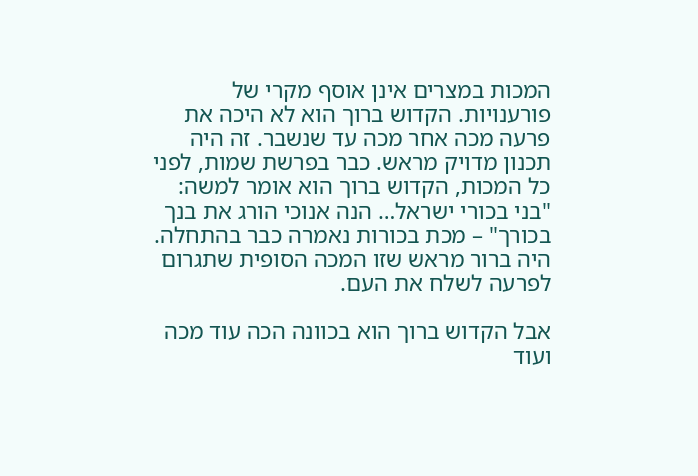המכות במצרים אינן אוסף מקרי של פורענויות. הקדוש ברוך הוא לא היכה את פרעה מכה אחר מכה עד שנשבר. זה היה תכנון מדויק מראש. כבר בפרשת שמות, לפני כל המכות, הקדוש ברוך הוא אומר למשה: "בני בכורי ישראל… הנה אנוכי הורג את בנך בכורך" – מכת בכורות נאמרה כבר בהתחלה. היה ברור מראש שזו המכה הסופית שתגרום לפרעה לשלח את העם.

אבל הקדוש ברוך הוא בכוונה הכה עוד מכה ועוד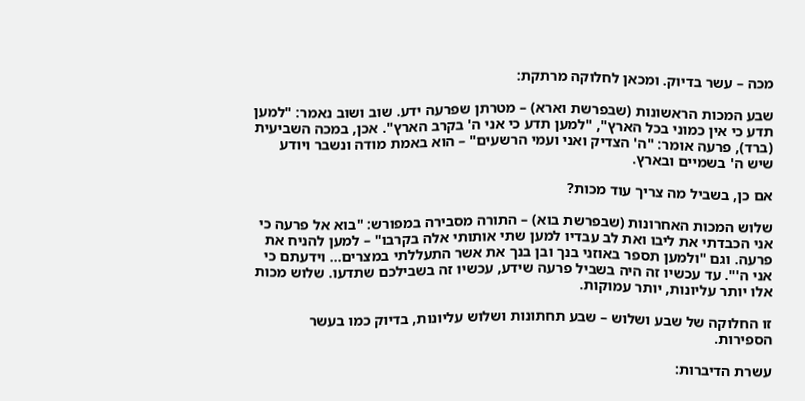מכה – עשר בדיוק. ומכאן לחלוקה מרתקת:

שבע המכות הראשונות (שבפרשת וארא) – מטרתן שפרעה ידע. שוב ושוב נאמר: "למען תדע כי אין כמוני בכל הארץ", "למען תדע כי אני ה' בקרב הארץ". אכן, במכה השביעית (ברד), פרעה אומר: "ה' הצדיק ואני ועמי הרשעים" – הוא באמת מודה ונשבר ויודע שיש ה' בשמיים ובארץ.

אם כן, בשביל מה צריך עוד מכות?

שלוש המכות האחרונות (שבפרשת בוא) – התורה מסבירה במפורש: "בוא אל פרעה כי אני הכבדתי את ליבו ואת לב עבדיו למען שתי אותותי אלה בקרבו" – למען להניח את פרעה. וגם "ולמען תספר באוזני בנך ובן בנך את אשר התעללתי במצרים… וידעתם כי אני ה'". עד עכשיו זה היה בשביל פרעה שידע, עכשיו זה בשבילכם שתדעו. שלוש מכות אלו יותר עליונות, יותר עמוקות.

זו החלוקה של שבע ושלוש – שבע תחתונות ושלוש עליונות, בדיוק כמו בעשר הספירות.

עשרת הדיברות: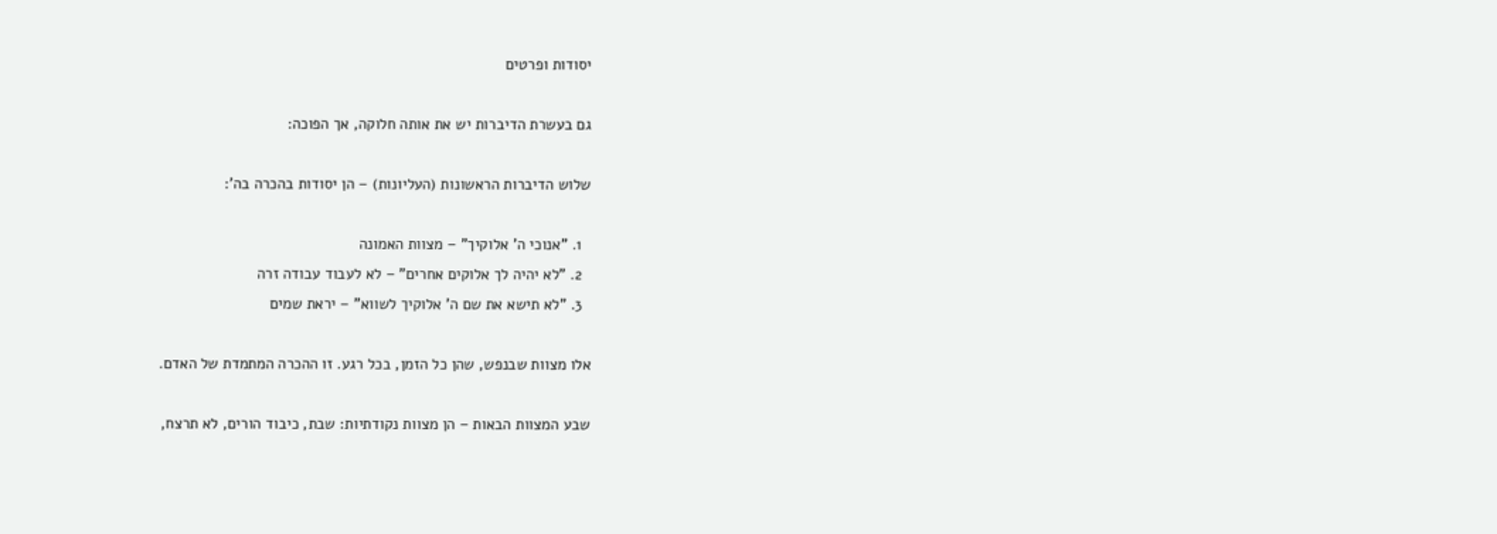יסודות ופרטים

גם בעשרת הדיברות יש את אותה חלוקה, אך הפוכה:

שלוש הדיברות הראשונות (העליונות) – הן יסודות בהכרה בה':

  1. "אנוכי ה' אלוקיך" – מצוות האמונה
  2. "לא יהיה לך אלוקים אחרים" – לא לעבוד עבודה זרה
  3. "לא תישא את שם ה' אלוקיך לשווא" – יראת שמים

אלו מצוות שבנפש, שהן כל הזמן, בכל רגע. זו ההכרה המתמדת של האדם.

שבע המצוות הבאות – הן מצוות נקודתיות: שבת, כיבוד הורים, לא תרצח,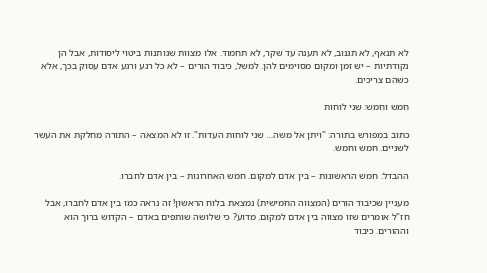לא תנאף, לא תגנוב, לא תענה עד שקר, לא תחמוד. אלו מצוות שנותנות ביטוי ליסודות, אבל הן נקודתיות – יש זמן ומקום מסוימים להן. למשל, כיבוד הורים – לא כל רגע ורגע אדם עסוק בכך, אלא כשהם צריכים.

חמש וחמש: שני לוחות

כתוב במפורש בתורה: "ויתן אל משה… שני לוחות העדות". זו לא המצאה – התורה מחלקת את העשר לשניים. חמש וחמש.

ההבדל: חמש הראשונות – בין אדם למקום. חמש האחרונות – בין אדם לחברו.

מעניין שכיבוד הורים (המצווה החמישית) נמצאת בלוח הראשון! זה נראה כמו בין אדם לחברו, אבל חז"ל אומרים שזו מצווה בין אדם למקום. מדוע? כי שלושה שותפים באדם – הקדוש ברוך הוא וההורים. כיבוד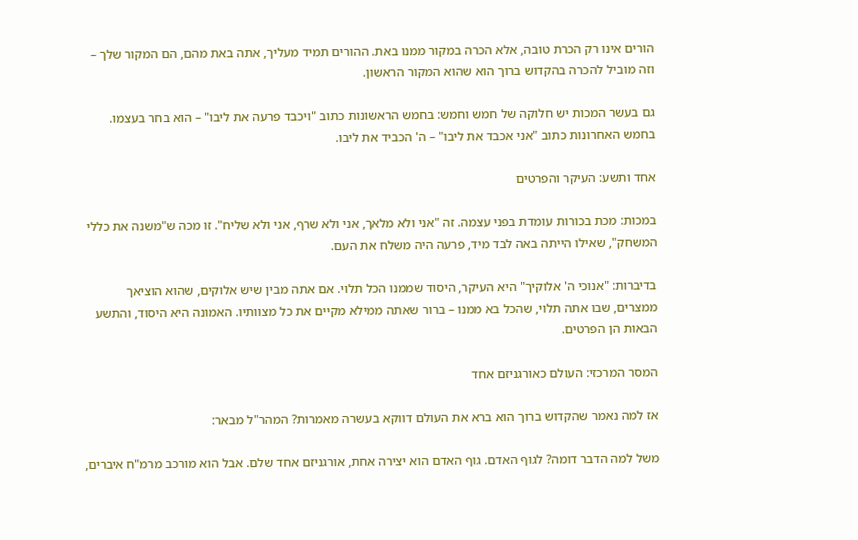הורים אינו רק הכרת טובה, אלא הכרה במקור ממנו באת. ההורים תמיד מעליך, אתה באת מהם, הם המקור שלך – וזה מוביל להכרה בהקדוש ברוך הוא שהוא המקור הראשון.

גם בעשר המכות יש חלוקה של חמש וחמש: בחמש הראשונות כתוב "ויכבד פרעה את ליבו" – הוא בחר בעצמו. בחמש האחרונות כתוב "אני אכבד את ליבו" – ה' הכביד את ליבו.

אחד ותשע: העיקר והפרטים

במכות: מכת בכורות עומדת בפני עצמה. זה "אני ולא מלאך, אני ולא שרף, אני ולא שליח". זו מכה ש"משנה את כללי המשחק", שאילו הייתה באה לבד מיד, פרעה היה משלח את העם.

בדיברות: "אנוכי ה' אלוקיך" היא העיקר, היסוד שממנו הכל תלוי. אם אתה מבין שיש אלוקים, שהוא הוציאך ממצרים, שבו אתה תלוי, שהכל בא ממנו – ברור שאתה ממילא מקיים את כל מצוותיו. האמונה היא היסוד, והתשע הבאות הן הפרטים.

המסר המרכזי: העולם כאורגניזם אחד

אז למה נאמר שהקדוש ברוך הוא ברא את העולם דווקא בעשרה מאמרות? המהר"ל מבאר:

משל למה הדבר דומה? לגוף האדם. גוף האדם הוא יצירה אחת, אורגניזם אחד שלם. אבל הוא מורכב מרמ"ח איברים,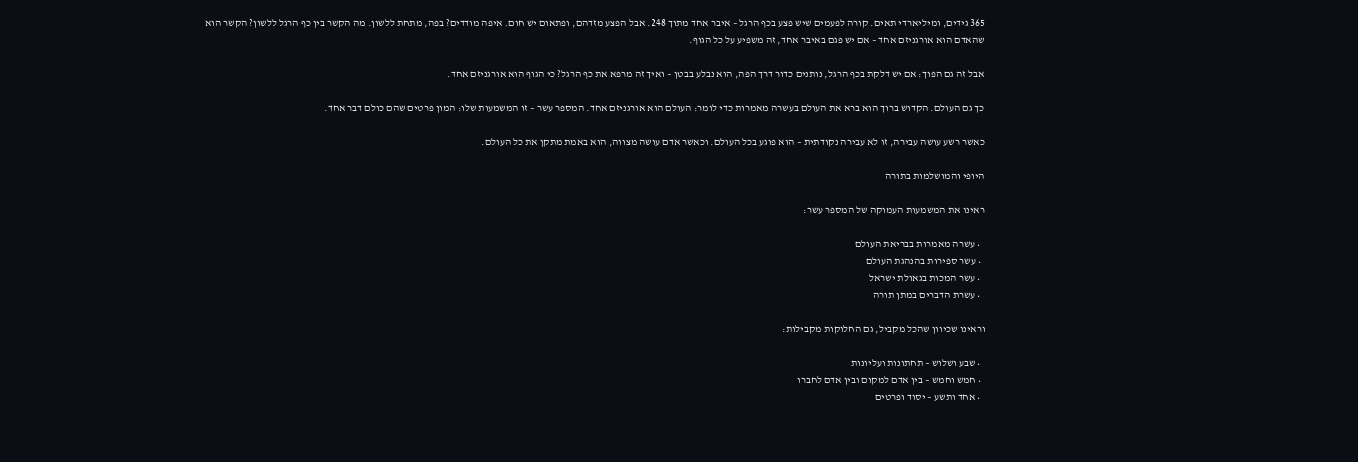365 גידים, ומיליארדי תאים. קורה לפעמים שיש פצע בכף הרגל – איבר אחד מתוך 248. אבל הפצע מזדהם, ופתאום יש חום. איפה מודדים? בפה, מתחת ללשון. מה הקשר בין כף הרגל ללשון? הקשר הוא שהאדם הוא אורגניזם אחד – אם יש פגם באיבר אחד, זה משפיע על כל הגוף.

אבל זה גם הפוך: אם יש דלקת בכף הרגל, נותנים כדור דרך הפה, הוא נבלע בבטן – ואיך זה מרפא את כף הרגל? כי הגוף הוא אורגניזם אחד.

כך גם העולם. הקדוש ברוך הוא ברא את העולם בעשרה מאמרות כדי לומר: העולם הוא אורגניזם אחד. המספר עשר – זו המשמעות שלו: המון פרטים שהם כולם דבר אחד.

כאשר רשע עושה עבירה, זו לא עבירה נקודתית – הוא פוגע בכל העולם. וכאשר אדם עושה מצווה, הוא באמת מתקן את כל העולם.

היופי והמושלמות בתורה

ראינו את המשמעות העמוקה של המספר עשר:

  • עשרה מאמרות בבריאת העולם
  • עשר ספירות בהנהגת העולם
  • עשר המכות בגאולת ישראל
  • עשרת הדברים במתן תורה

וראינו שכיוון שהכל מקביל, גם החלוקות מקבילות:

  • שבע ושלוש – תחתונות ועליונות
  • חמש וחמש – בין אדם למקום ובין אדם לחברו
  • אחד ותשע – יסוד ופרטים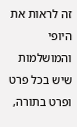זה לראות את היופי והמושלמות שיש בכל פרט ופרט בתורה,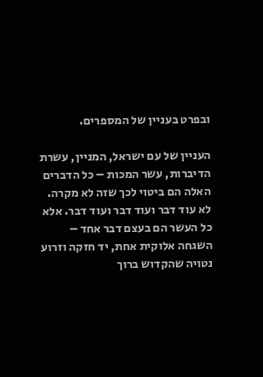ובפרט בעניין של המספרים.

העניין של עם ישראל, המניין, עשרת הדיברות, עשר המכות – כל הדברים האלה הם ביטוי לכך שזה לא מקרה. לא עוד דבר ועוד דבר ועוד דבר. אלא כל העשר הם בעצם דבר אחד – השגחה אלוקית אחת, יד חזקה וזרוע נטויה שהקדוש ברוך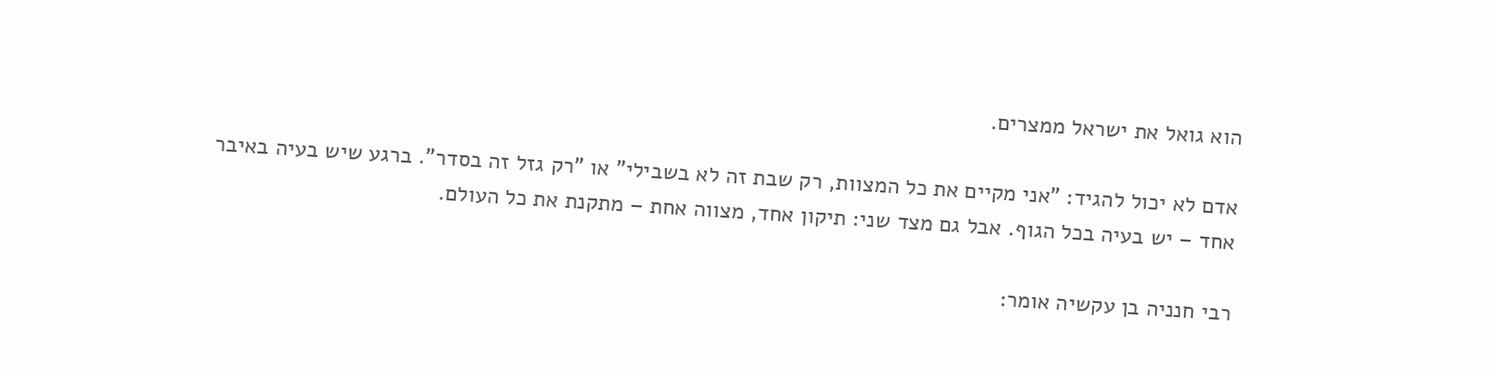הוא גואל את ישראל ממצרים.

אדם לא יכול להגיד: "אני מקיים את כל המצוות, רק שבת זה לא בשבילי" או "רק גזל זה בסדר". ברגע שיש בעיה באיבר אחד – יש בעיה בכל הגוף. אבל גם מצד שני: תיקון אחד, מצווה אחת – מתקנת את כל העולם.

רבי חנניה בן עקשיה אומר: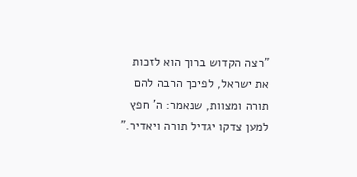"רצה הקדוש ברוך הוא לזכות את ישראל, לפיכך הרבה להם תורה ומצוות, שנאמר: ה' חפץ למען צדקו יגדיל תורה ויאדיר."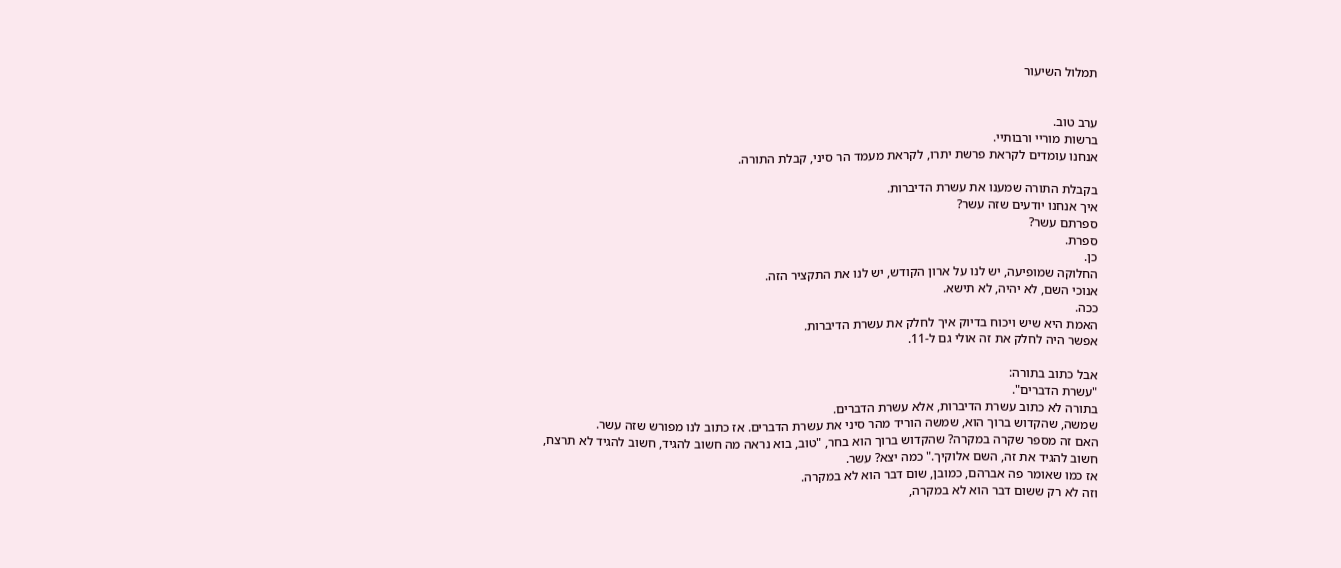תמלול השיעור


ערב טוב.
ברשות מוריי ורבותיי.
אנחנו עומדים לקראת פרשת יתרו, לקראת מעמד הר סיני, קבלת התורה.

בקבלת התורה שמענו את עשרת הדיברות.
איך אנחנו יודעים שזה עשר?
ספרתם עשר?
ספרת.
כן.
החלוקה שמופיעה, יש לנו על ארון הקודש, יש לנו את התקציר הזה.
אנוכי השם, לא יהיה, לא תישא.
ככה.
האמת היא שיש ויכוח בדיוק איך לחלק את עשרת הדיברות.
אפשר היה לחלק את זה אולי גם ל-11.

אבל כתוב בתורה:
"עשרת הדברים".
בתורה לא כתוב עשרת הדיברות, אלא עשרת הדברים.
שמשה, שהקדוש ברוך הוא, שמשה הוריד מהר סיני את עשרת הדברים. אז כתוב לנו מפורש שזה עשר.
האם זה מספר שקרה במקרה? שהקדוש ברוך הוא בחר, "טוב, בוא נראה מה חשוב להגיד, חשוב להגיד לא תרצח, חשוב להגיד את זה, השם אלוקיך." כמה יצא? עשר.
אז כמו שאומר פה אברהם, כמובן, שום דבר הוא לא במקרה.
וזה לא רק ששום דבר הוא לא במקרה,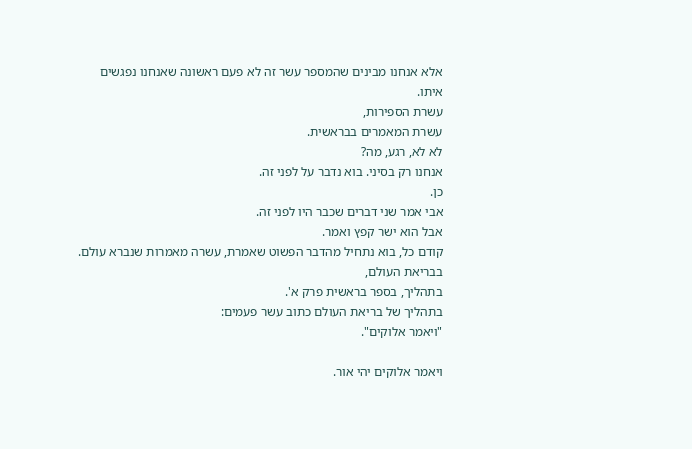אלא אנחנו מבינים שהמספר עשר זה לא פעם ראשונה שאנחנו נפגשים איתו.
עשרת הספירות,
עשרת המאמרים בבראשית.
לא לא, רגע, מה?
אנחנו רק בסיני. בוא נדבר על לפני זה.
כן.
אבי אמר שני דברים שכבר היו לפני זה.
אבל הוא ישר קפץ ואמר.
קודם כל, בוא נתחיל מהדבר הפשוט שאמרת, עשרה מאמרות שנברא עולם.
בבריאת העולם,
בתהליך, בספר בראשית פרק א'.
בתהליך של בריאת העולם כתוב עשר פעמים:
"ויאמר אלוקים".

ויאמר אלוקים יהי אור.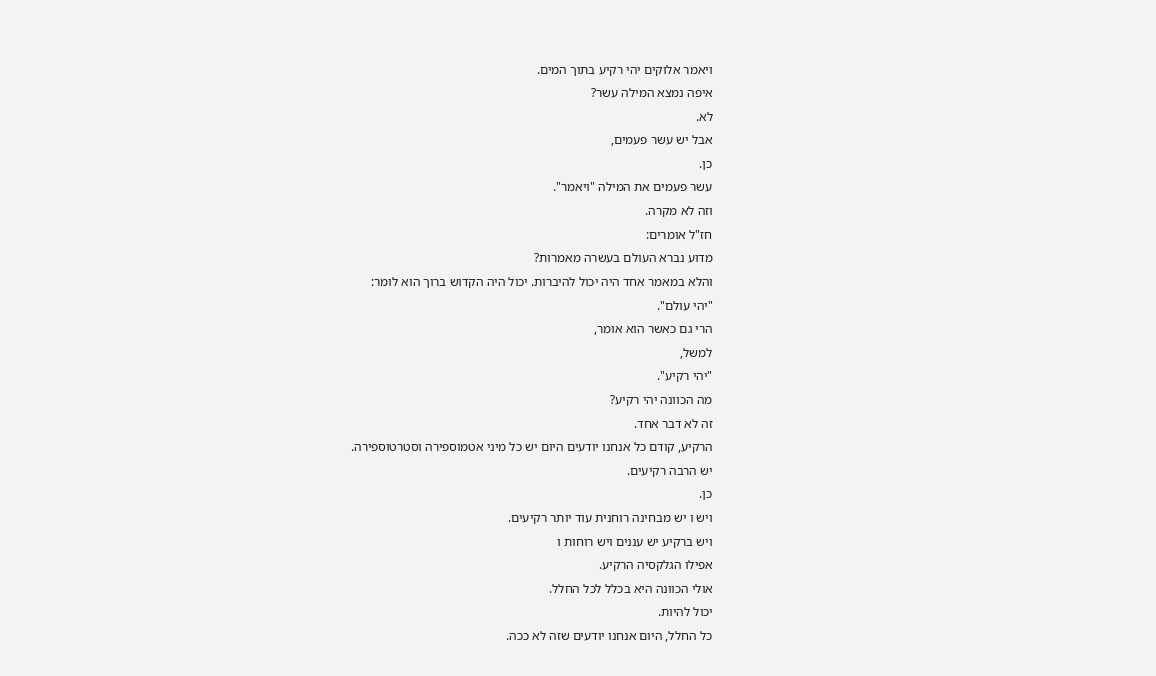ויאמר אלוקים יהי רקיע בתוך המים.
איפה נמצא המילה עשר?
לא.
אבל יש עשר פעמים,
כן.
עשר פעמים את המילה "ויאמר".
וזה לא מקרה.
חז"ל אומרים:
מדוע נברא העולם בעשרה מאמרות?
והלא במאמר אחד היה יכול להיברות. יכול היה הקדוש ברוך הוא לומר:
"יהי עולם".
הרי גם כאשר הוא אומר,
למשל,
"יהי רקיע".
מה הכוונה יהי רקיע?
זה לא דבר אחד.
הרקיע, קודם כל אנחנו יודעים היום יש כל מיני אטמוספירה וסטרטוספירה.
יש הרבה רקיעים.
כן.
ויש ו יש מבחינה רוחנית עוד יותר רקיעים.
ויש ברקיע יש עננים ויש רוחות ו
אפילו הגלקסיה הרקיע.
אולי הכוונה היא בכלל לכל החלל.
יכול להיות.
כל החלל, היום אנחנו יודעים שזה לא ככה.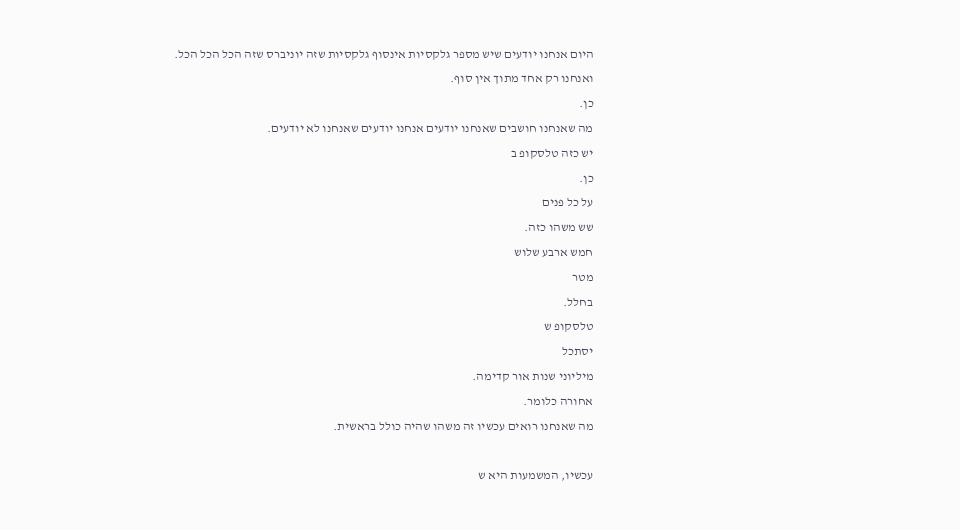היום אנחנו יודעים שיש מספר גלקסיות אינסוף גלקסיות שזה יוניברס שזה הכל הכל הכל.
ואנחנו רק אחד מתוך אין סוף.
כן.
מה שאנחנו חושבים שאנחנו יודעים אנחנו יודעים שאנחנו לא יודעים.
יש כזה טלסקופ ב
כן.
על כל פנים
שש משהו כזה.
חמש ארבע שלוש
מטר
בחלל.
טלסקופ ש
יסתכל
מיליוני שנות אור קדימה.
אחורה כלומר.
מה שאנחנו רואים עכשיו זה משהו שהיה כולל בראשית.

עכשיו, המשמעות היא ש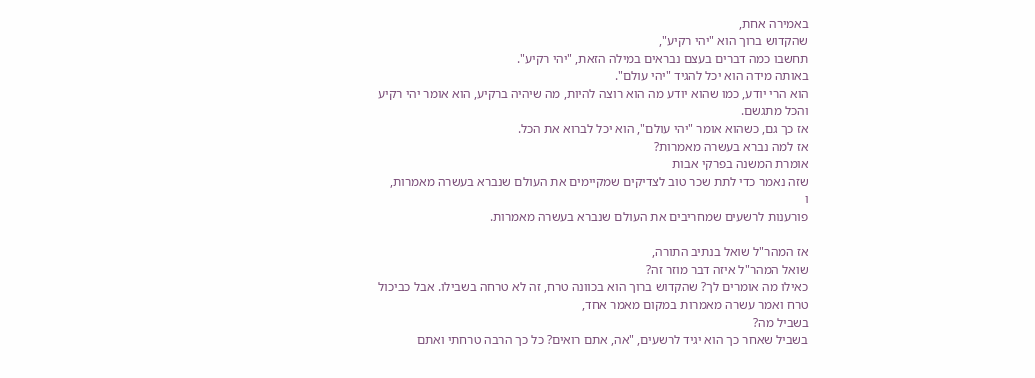באמירה אחת,
שהקדוש ברוך הוא "יהי רקיע",
תחשבו כמה דברים בעצם נבראים במילה הזאת, "יהי רקיע".
באותה מידה הוא יכל להגיד "יהי עולם".
הוא הרי יודע, כמו שהוא יודע מה הוא רוצה להיות, מה שיהיה ברקיע, הוא אומר יהי רקיע והכל מתגשם.
אז כך גם, כשהוא אומר "יהי עולם", הוא יכל לברוא את הכל.
אז למה נברא בעשרה מאמרות?
אומרת המשנה בפרקי אבות
שזה נאמר כדי לתת שכר טוב לצדיקים שמקיימים את העולם שנברא בעשרה מאמרות,
ו
פורענות לרשעים שמחריבים את העולם שנברא בעשרה מאמרות.

אז המהר"ל שואל בנתיב התורה,
שואל המהר"ל איזה דבר מוזר זה?
כאילו מה אומרים לך? שהקדוש ברוך הוא בכוונה טרח, זה לא טרחה בשבילו. אבל כביכול טרח ואמר עשרה מאמרות במקום מאמר אחד,
בשביל מה?
בשביל שאחר כך הוא יגיד לרשעים, "אה, אתם רואים? כל כך הרבה טרחתי ואתם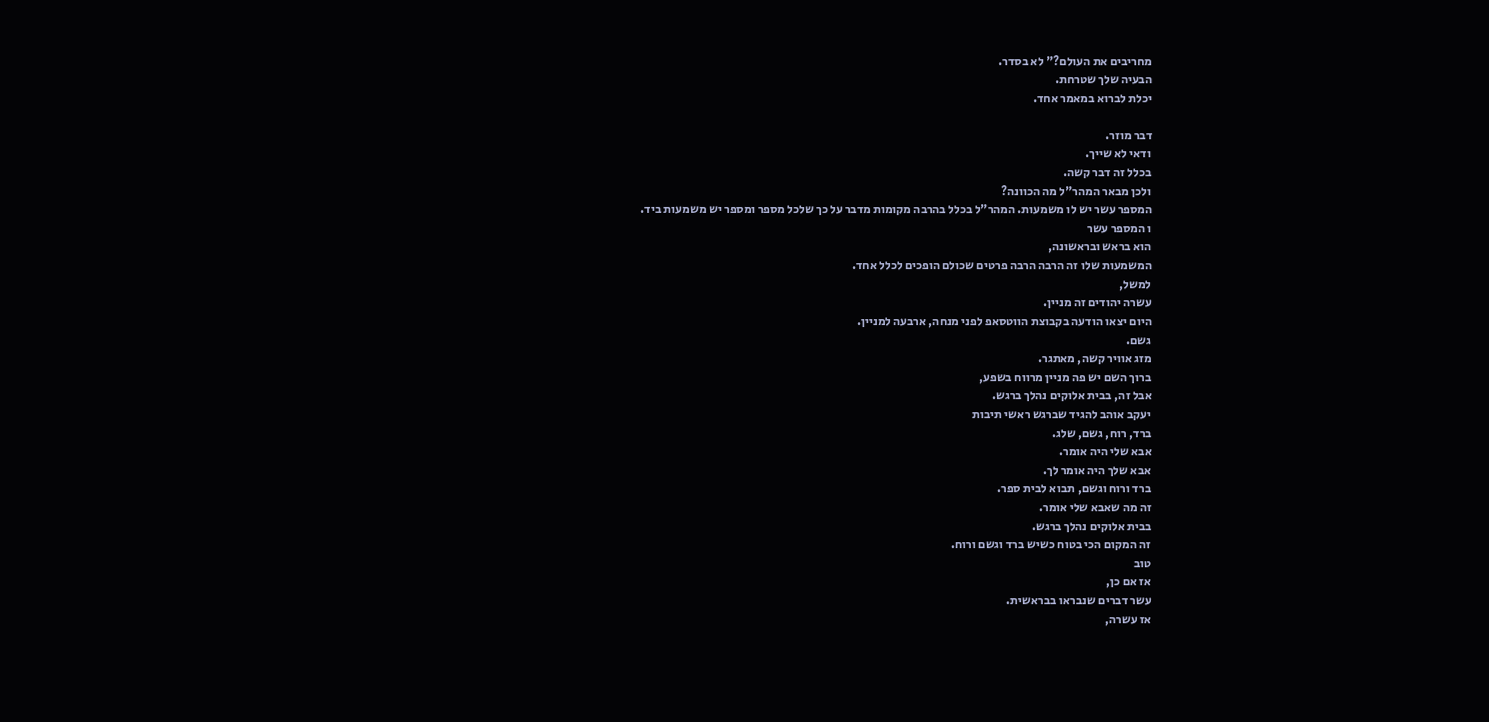מחריבים את העולם?" לא בסדר.
הבעיה שלך שטרחת.
יכלת לברוא במאמר אחד.

דבר מוזר.
ודאי לא שייך.
בכלל זה דבר קשה.
ולכן מבאר המהר"ל מה הכוונה?
המספר עשר יש לו משמעות. המהר"ל בכלל בהרבה מקומות מדבר על כך שלכל מספר ומספר יש משמעות ביד.
ו המספר עשר
הוא בראש ובראשונה,
המשמעות שלו זה הרבה הרבה פרטים שכולם הופכים לכלל אחד.
למשל,
עשרה יהודים זה מניין.
היום יצאו הודעה בקבוצת הווטסאפ לפני מנחה, ארבעה למניין.
גשם.
מזג אוויר קשה, מאתגר.
ברוך השם יש פה מניין מרווח בשפע,
אבל זה, בבית אלוקים נהלך ברגש.
יעקב אוהב להגיד שברגש ראשי תיבות
ברד, רוח, גשם, שלג.
אבא שלי היה אומר.
אבא שלך היה אומר לך.
ברד ורוח וגשם, תבוא לבית ספר.
זה מה שאבא שלי אומר.
בבית אלוקים נהלך ברגש.
זה המקום הכי בטוח כשיש ברד וגשם ורוח.
טוב
אז אם כן,
עשר דברים שנבראו בבראשית.
אז עשרה,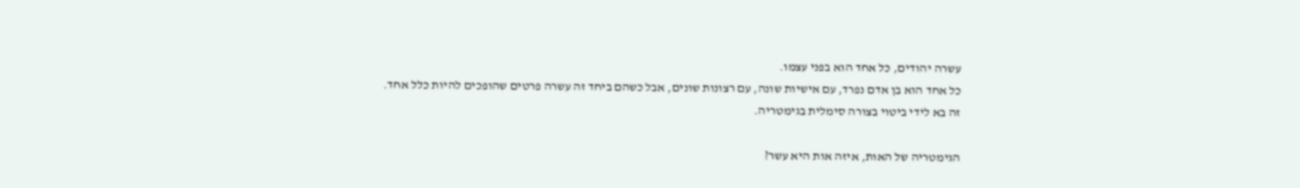עשרה יהודים, כל אחד הוא בפני עצמו.
כל אחד הוא בן אדם נפרד, עם אישיות שונה, עם רצונות שונים, אבל כשהם ביחד זה עשרה פרטים שהופכים להיות כלל אחד.
זה בא לידי ביטוי בצורה סימלית בגימטריה.

הגימטריה של האות, איזה אות היא עשר?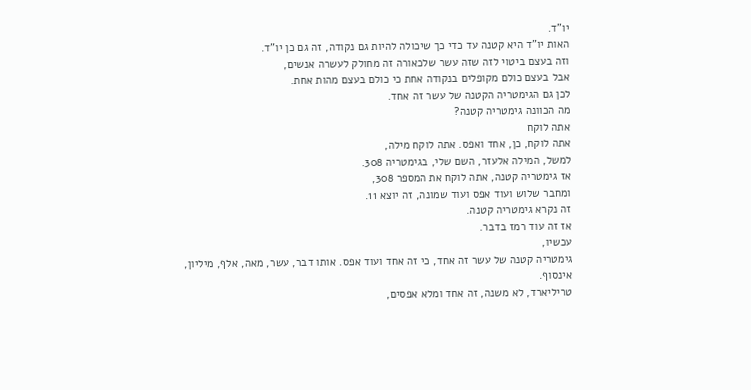יו"ד.
האות יו"ד היא קטנה עד כדי כך שיכולה להיות גם נקודה, זה גם כן יו"ד.
וזה בעצם ביטוי לזה שזה עשר שלכאורה זה מחולק לעשרה אנשים,
אבל בעצם כולם מקופלים בנקודה אחת כי כולם בעצם מהות אחת.
לכן גם הגימטריה הקטנה של עשר זה אחד.
מה הכוונה גימטריה קטנה?
אתה לוקח
אתה לוקח, כן, אחד ואפס. אתה לוקח מילה,
למשל, המילה אלעזר, השם שלי, בגימטריה 308.
אז גימטריה קטנה, אתה לוקח את המספר 308,
ומחבר שלוש ועוד אפס ועוד שמונה, זה יוצא 11.
זה נקרא גימטריה קטנה.
אז זה עוד רמז בדבר.
עכשיו,
גימטריה קטנה של עשר זה אחד, כי זה אחד ועוד אפס. אותו דבר, עשר, מאה, אלף, מיליון,
אינסוף.
טריליארד, לא משנה, זה אחד ומלא אפסים,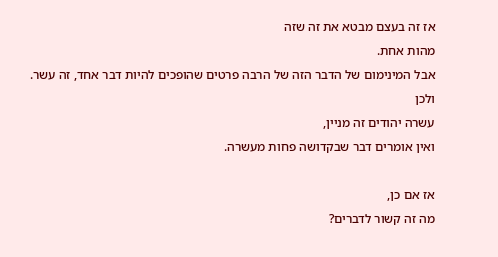אז זה בעצם מבטא את זה שזה
מהות אחת.
אבל המינימום של הדבר הזה של הרבה פרטים שהופכים להיות דבר אחד, זה עשר.
ולכן
עשרה יהודים זה מניין,
ואין אומרים דבר שבקדושה פחות מעשרה.

אז אם כן,
מה זה קשור לדברים?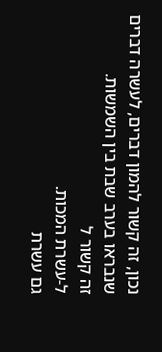נכון, זה קשור להמון דברים, לעשרה דברים שנבראו בערב שבת בין השמשות.
זה קשור ל
ל-עשרת המכות.
גם עשרת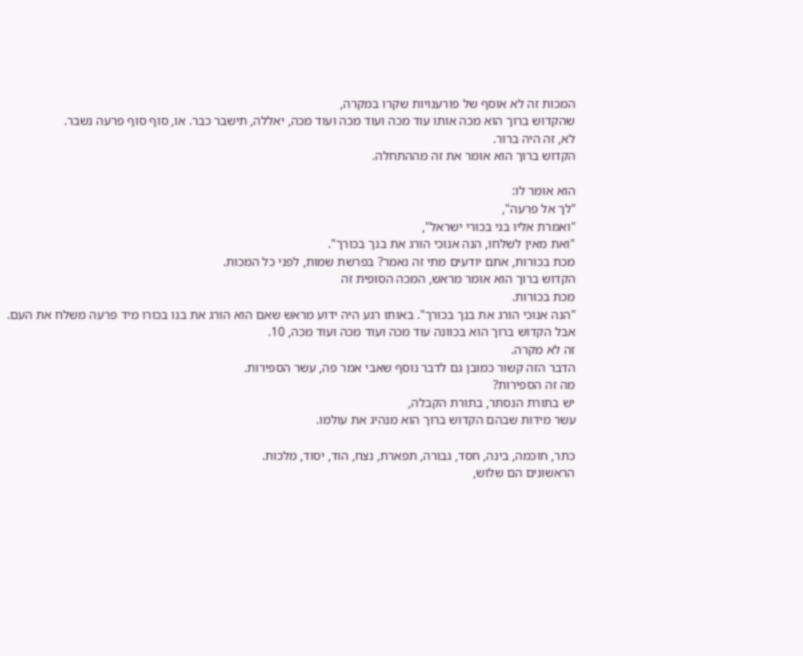המכות זה לא אוסף של פורענויות שקרו במקרה,
שהקדוש ברוך הוא מכה אותו עוד מכה ועוד מכה ועוד מכה, יאללה, תישבר כבר. או, סוף סוף פרעה נשבר.
לא, זה היה ברור.
הקדוש ברוך הוא אומר את זה מההתחלה.

הוא אומר לו:
"לך אל פרעה",
"ואמרת אליו בני בכורי ישראל",
"ואת מאין לשלחו, הנה אנוכי הורג את בנך בכורך".
מכת בכורות, אתם יודעים מתי זה נאמר? בפרשת שמות, לפני כל המכות.
הקדוש ברוך הוא אומר מראש, המכה הסופית זה
מכת בכורות.
"הנה אנוכי הורג את בנך בכורך". באותו רגע היה ידוע מראש שאם הוא הורג את בנו בכורו מיד פרעה משלח את העם.
אבל הקדוש ברוך הוא בכוונה עוד מכה ועוד מכה ועוד מכה, 10.
זה לא מקרה.
הדבר הזה קשור כמובן גם לדבר נוסף שאבי אמר פה, עשר הספירות.
מה זה הספירות?
יש בתורת הנסתר, בתורת הקבלה,
עשר מידות שבהם הקדוש ברוך הוא מנהיג את עולמו.

כתר, חוכמה, בינה, חסד, גבורה, תפארת, נצח, הוד, יסוד, מלכות.
הראשונים הם שלוש,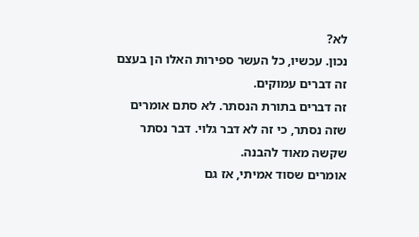לא?
נכון. עכשיו, כל העשר ספירות האלו הן בעצם
זה דברים עמוקים.
זה דברים בתורת הנסתר. לא סתם אומרים שזה נסתר, כי זה לא דבר גלוי. דבר נסתר שקשה מאוד להבנה.
אומרים שסוד אמיתי, אז גם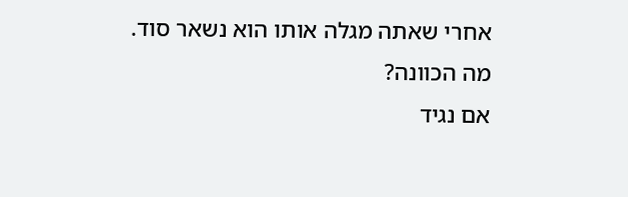אחרי שאתה מגלה אותו הוא נשאר סוד.
מה הכוונה?
אם נגיד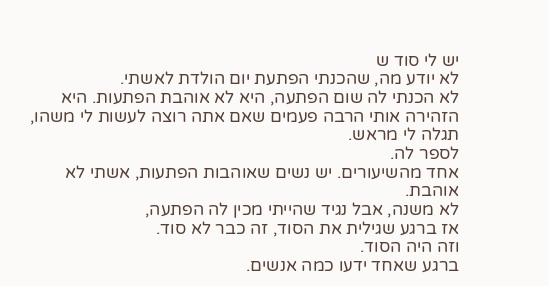יש לי סוד ש
לא יודע מה, שהכנתי הפתעת יום הולדת לאשתי.
לא הכנתי לה שום הפתעה, היא לא אוהבת הפתעות. היא הזהירה אותי הרבה פעמים שאם אתה רוצה לעשות לי משהו,
תגלה לי מראש.
לספר לה.
אחד מהשיעורים. יש נשים שאוהבות הפתעות, אשתי לא אוהבת.
לא משנה, אבל נגיד שהייתי מכין לה הפתעה,
אז ברגע שגילית את הסוד, זה כבר לא סוד.
וזה היה הסוד.
ברגע שאחד ידעו כמה אנשים.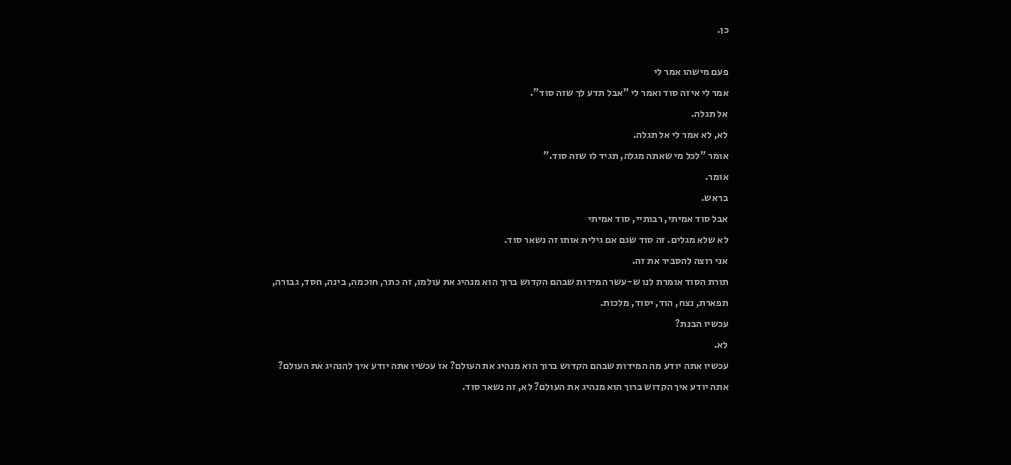כן.

פעם מישהו אמר לי
אמר לי איזה סוד ואמר לי "אבל תדע לך שזה סוד".
אל תגלה.
לא, לא אמר לי אל תגלה.
אומר "לכל מי שאתה מגלה, תגיד לו שזה סוד."
אומר.
בראש.
אבל סוד אמיתי, רבותיי, סוד אמיתי
לא שלא מגלים. זה סוד שגם אם גילית אותו זה נשאר סוד.
אני רוצה להסביר את זה.
תורת הסוד אומרת לנו ש-עשר המידות שבהם הקדוש ברוך הוא מנהיג את עולמו, זה כתר, חוכמה, בינה, חסד, גבורה, תפארת, נצח, הוד, יסוד, מלכות.
עכשיו הבנת?
לא.
עכשיו אתה יודע מה המידות שבהם הקדוש ברוך הוא מנהיג את העולם? אז עכשיו אתה יודע איך להנהיג את העולם? אתה יודע איך הקדוש ברוך הוא מנהיג את העולם? לא, זה נשאר סוד.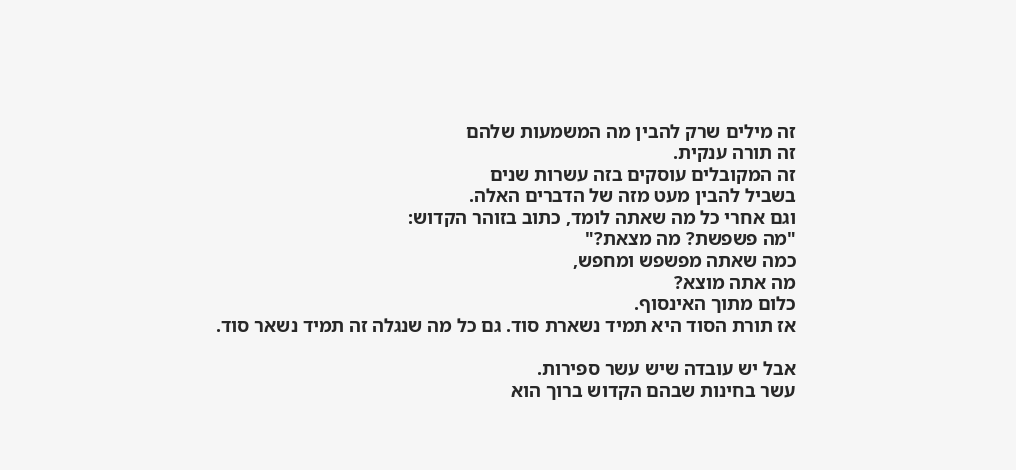זה מילים שרק להבין מה המשמעות שלהם
זה תורה ענקית.
זה המקובלים עוסקים בזה עשרות שנים
בשביל להבין מעט מזה של הדברים האלה.
וגם אחרי כל מה שאתה לומד, כתוב בזוהר הקדוש:
"מה פשפשת? מה מצאת?"
כמה שאתה מפשפש ומחפש,
מה אתה מוצא?
כלום מתוך האינסוף.
אז תורת הסוד היא תמיד נשארת סוד. גם כל מה שנגלה זה תמיד נשאר סוד.

אבל יש עובדה שיש עשר ספירות.
עשר בחינות שבהם הקדוש ברוך הוא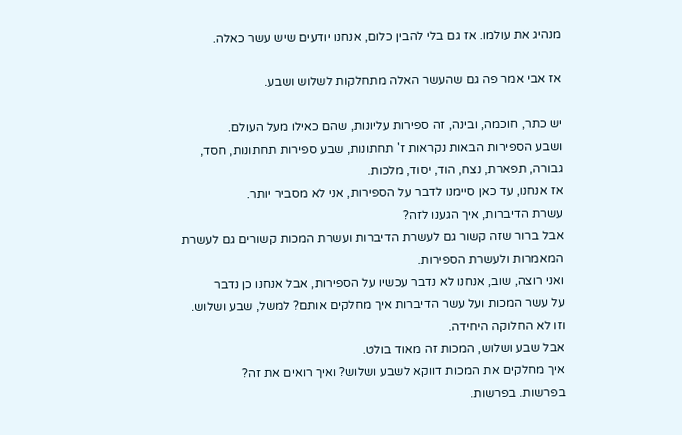מנהיג את עולמו. אז גם בלי להבין כלום, אנחנו יודעים שיש עשר כאלה.

אז אבי אמר פה גם שהעשר האלה מתחלקות לשלוש ושבע.

יש כתר, חוכמה, ובינה, זה ספירות עליונות, שהם כאילו מעל העולם.
ושבע הספירות הבאות נקראות ז' תחתונות, שבע ספירות תחתונות, חסד, גבורה, תפארת, נצח, הוד, יסוד, מלכות.
אז אנחנו, עד כאן סיימנו לדבר על הספירות, אני לא מסביר יותר.
עשרת הדיברות, איך הגענו לזה?
אבל ברור שזה קשור גם לעשרת הדיברות ועשרת המכות קשורים גם לעשרת המאמרות ולעשרת הספירות.
ואני רוצה, שוב, אנחנו לא נדבר עכשיו על הספירות, אבל אנחנו כן נדבר
על עשר המכות ועל עשר הדיברות איך מחלקים אותם? למשל, שבע ושלוש.
וזו לא החלוקה היחידה.
אבל שבע ושלוש, המכות זה מאוד בולט.
איך מחלקים את המכות דווקא לשבע ושלוש? ואיך רואים את זה?
בפרשות. בפרשות.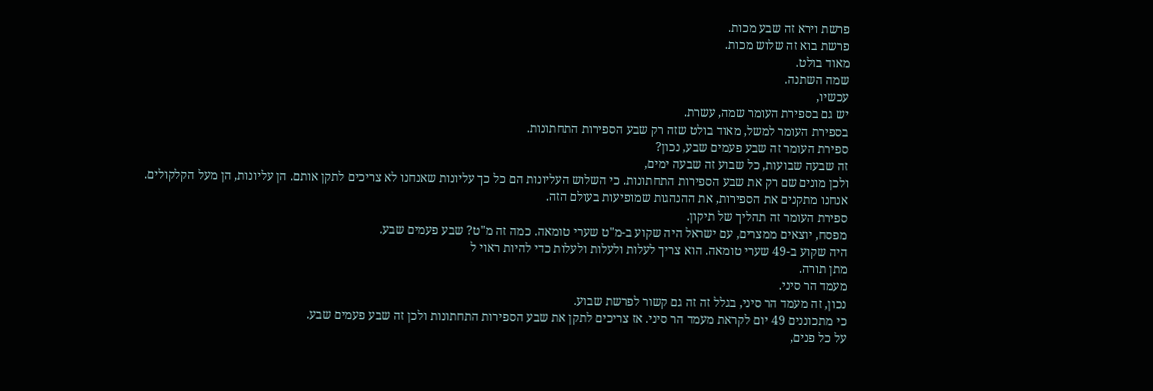פרשת וירא זה שבע מכות.
פרשת בוא זה שלוש מכות.
מאוד בולט.
שמה השתנה.
עכשיו,
יש גם בספירת העומר שמה, עשרת.
בספירת העומר למשל, מאוד בולט שזה רק שבע הספירות התחתונות.
ספירת העומר זה שבע פעמים שבע, נכון?
זה שבעה שבועות, כל שבוע זה שבעה ימים,
ולכן מונים שם רק את שבע הספירות התחתונות. כי השלוש העליונות הם כל כך עליונות שאנחנו לא צריכים לתקן אותם. הן עליונות, הן מעל הקלקולים.
אנחנו מתקנים את הספירות, את ההנהגות שמופיעות בעולם הזה.
ספירת העומר זה תהליך של תיקון.
מפסח, יוצאים ממצרים, עם ישראל היה שקוע ב-מ"ט שערי טומאה. כמה זה מ"ט? שבע פעמים שבע.
היה שקוע ב-49 שערי טומאה. הוא צריך לעלות ולעלות ולעלות כדי להיות ראוי ל
מתן תורה.
מעמד הר סיני.
נכון, זה מעמד הר סיני, בגלל זה זה גם קשור לפרשת שבוע.
כי מתכוננים 49 יום לקראת מעמד הר סיני. אז צריכים לתקן את שבע הספירות התחתונות ולכן זה שבע פעמים שבע.
על כל פנים,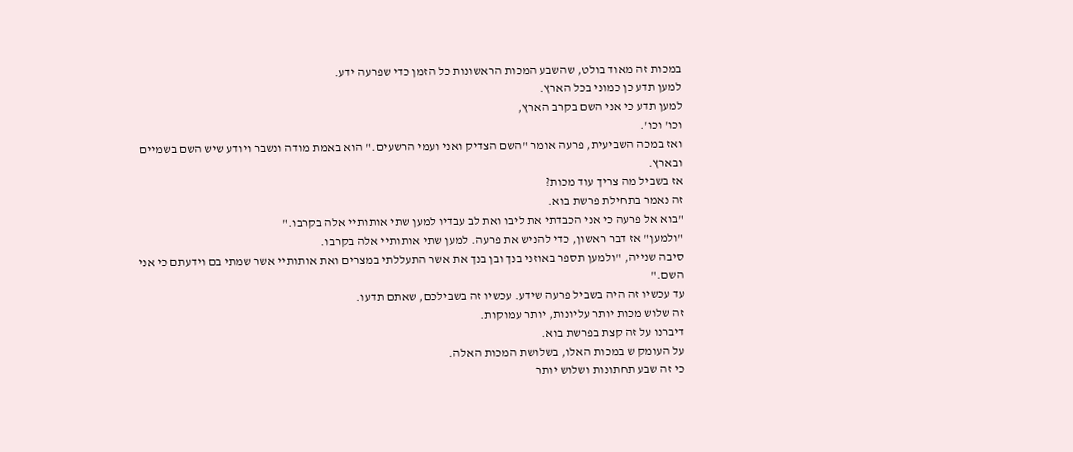במכות זה מאוד בולט, שהשבע המכות הראשונות כל הזמן כדי שפרעה ידע.
למען תדע כן כמוני בכל הארץ.
למען תדע כי אני השם בקרב הארץ,
וכו' וכו'.
ואז במכה השביעית, פרעה אומר "השם הצדיק ואני ועמי הרשעים." הוא באמת מודה ונשבר ויודע שיש השם בשמיים ובארץ.
אז בשביל מה צריך עוד מכות?
זה נאמר בתחילת פרשת בוא.
"בוא אל פרעה כי אני הכבדתי את ליבו ואת לב עבדיו למען שתי אותותיי אלה בקרבו."
"ולמען" אז דבר ראשון, כדי להניש את פרעה. למען שתי אותותיי אלה בקרבו.
סיבה שנייה, "ולמען תספר באוזני בנך ובן בנך את אשר התעללתי במצרים ואת אותותיי אשר שמתי בם וידעתם כי אני השם."
עד עכשיו זה היה בשביל פרעה שידע. עכשיו זה בשבילכם, שאתם תדעו.
זה שלוש מכות יותר עליונות, יותר עמוקות.
דיברנו על זה קצת בפרשת בוא.
על העומק ש במכות האלו, בשלושת המכות האלה.
כי זה שבע תחתונות ושלוש יותר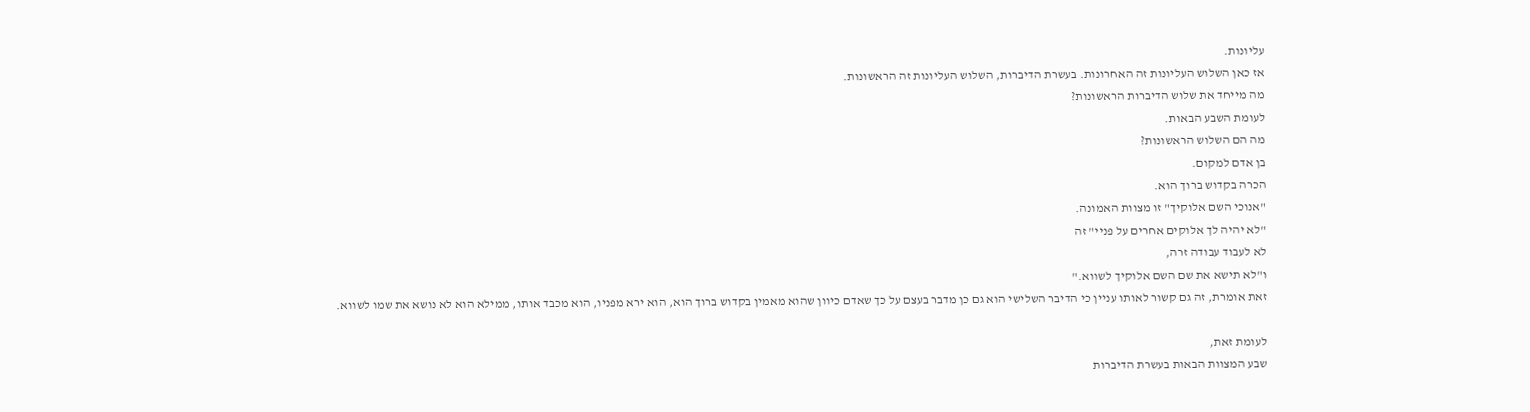עליונות.
אז כאן השלוש העליונות זה האחרונות. בעשרת הדיברות, השלוש העליונות זה הראשונות.
מה מייחד את שלוש הדיברות הראשונות?
לעומת השבע הבאות.
מה הם השלוש הראשונות?
בן אדם למקום.
הכרה בקדוש ברוך הוא.
"אנוכי השם אלוקיך" זו מצוות האמונה.
"לא יהיה לך אלוקים אחרים על פניי" זה
לא לעבוד עבודה זרה,
ו"לא תישא את שם השם אלוקיך לשווא."
זאת אומרת, זה גם קשור לאותו עניין כי הדיבר השלישי הוא גם כן מדבר בעצם על כך שאדם כיוון שהוא מאמין בקדוש ברוך הוא, הוא ירא מפניו, הוא מכבד אותו, ממילא הוא לא נושא את שמו לשווא.

לעומת זאת,
שבע המצוות הבאות בעשרת הדיברות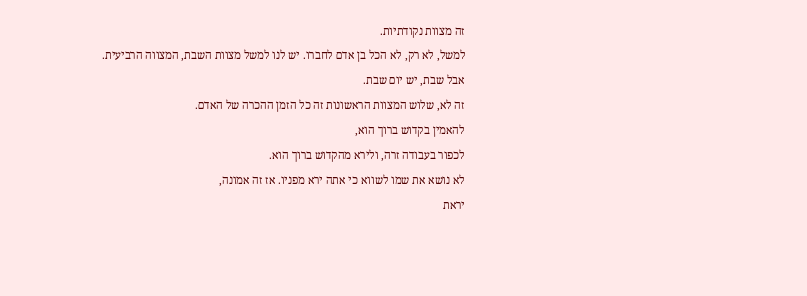זה מצוות נקודתיות.
למשל, לא רק, לא הכל בן אדם לחברו. יש לנו למשל מצוות השבת, המצווה הרביעית.
אבל שבת, יש יום שבת.
זה לא, שלוש המצוות הראשונות זה כל הזמן ההכרה של האדם.
להאמין בקדוש ברוך הוא,
לכפור בעבודה זרה, ולירא מהקדוש ברוך הוא.
לא נושא את שמו לשווא כי אתה ירא מפניו. אז זה אמונה,
יראת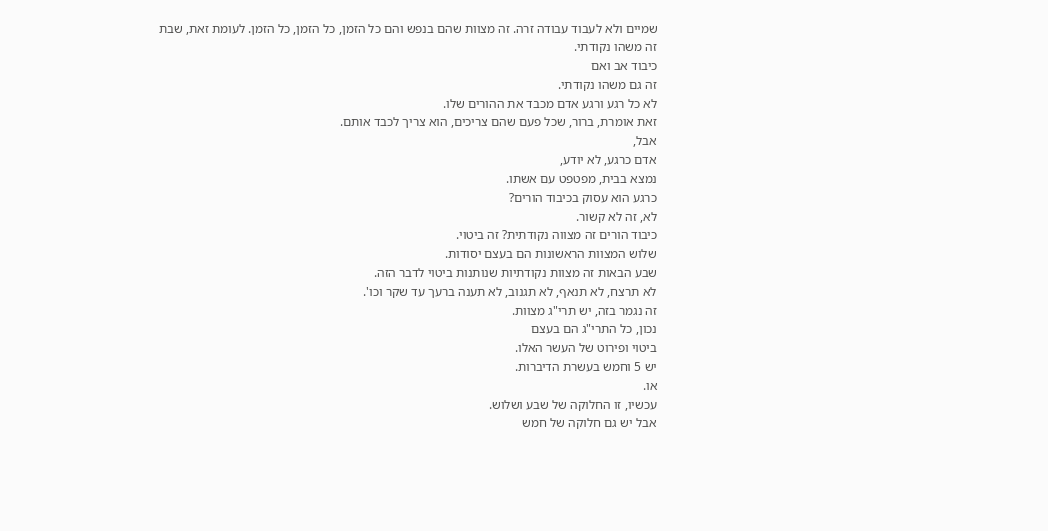שמיים ולא לעבוד עבודה זרה. זה מצוות שהם בנפש והם כל הזמן, כל הזמן, כל הזמן. לעומת זאת, שבת
זה משהו נקודתי.
כיבוד אב ואם
זה גם משהו נקודתי.
לא כל רגע ורגע אדם מכבד את ההורים שלו.
זאת אומרת, ברור, שכל פעם שהם צריכים, הוא צריך לכבד אותם.
אבל,
אדם כרגע, לא יודע,
נמצא בבית, מפטפט עם אשתו.
כרגע הוא עסוק בכיבוד הורים?
לא, זה לא קשור.
כיבוד הורים זה מצווה נקודתית? זה ביטוי.
שלוש המצוות הראשונות הם בעצם יסודות.
שבע הבאות זה מצוות נקודתיות שנותנות ביטוי לדבר הזה.
לא תרצח, לא תנאף, לא תגנוב, לא תענה ברעך עד שקר וכו'.
זה נגמר בזה, יש תרי"ג מצוות.
נכון, כל התרי"ג הם בעצם
ביטוי ופירוט של העשר האלו.
יש 5 וחמש בעשרת הדיברות.
או.
עכשיו, זו החלוקה של שבע ושלוש.
אבל יש גם חלוקה של חמש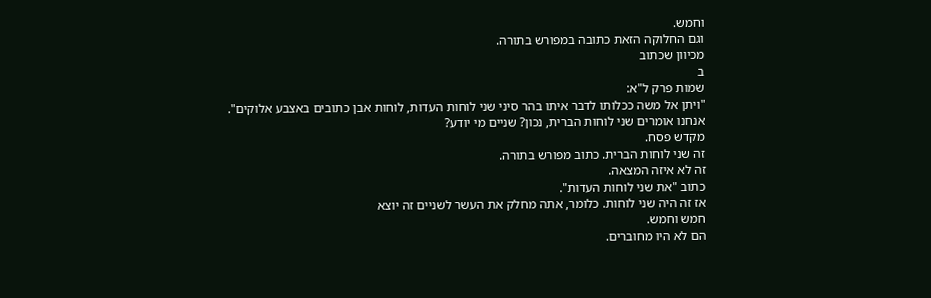וחמש.
וגם החלוקה הזאת כתובה במפורש בתורה.
מכיוון שכתוב
ב
שמות פרק ל"א:
"ויתן אל משה ככלותו לדבר איתו בהר סיני שני לוחות העדות, לוחות אבן כתובים באצבע אלוקים".
אנחנו אומרים שני לוחות הברית, נכון? שניים מי יודע?
מקדש פסח.
זה שני לוחות הברית. כתוב מפורש בתורה.
זה לא איזה המצאה.
כתוב "את שני לוחות העדות".
אז זה היה שני לוחות. כלומר, אתה מחלק את העשר לשניים זה יוצא
חמש וחמש.
הם לא היו מחוברים.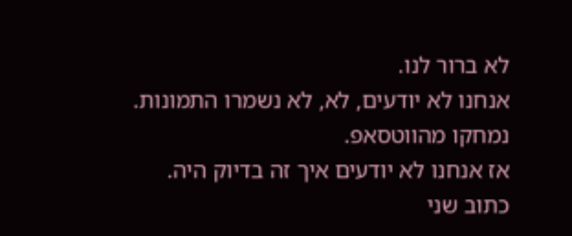לא ברור לנו.
אנחנו לא יודעים, לא, לא נשמרו התמונות.
נמחקו מהווטסאפ.
אז אנחנו לא יודעים איך זה בדיוק היה.
כתוב שני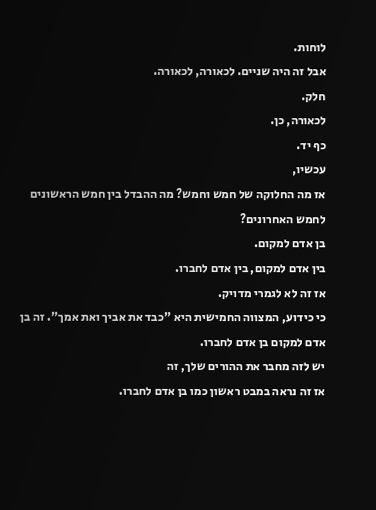לוחות.
אבל זה היה שניים. לכאורה, לכאורה.
חלק.
לכאורה, כן.
כף יד.
עכשיו,
אז מה החלוקה של חמש וחמש? מה ההבדל בין חמש הראשונים לחמש האחרונים?
בן אדם למקום.
בין אדם למקום, בין אדם לחברו.
אז זה לא לגמרי מדויק.
כי כידוע, המצווה החמישית היא "כבד את אביך ואת אמך". זה בן אדם למקום בן אדם לחברו.
יש לזה מחבר את ההורים שלך, זה
אז זה נראה במבט ראשון כמו בן אדם לחברו.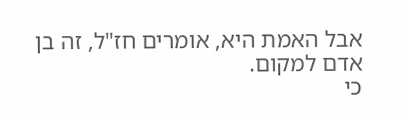אבל האמת היא, אומרים חז"ל, זה בן אדם למקום.
כי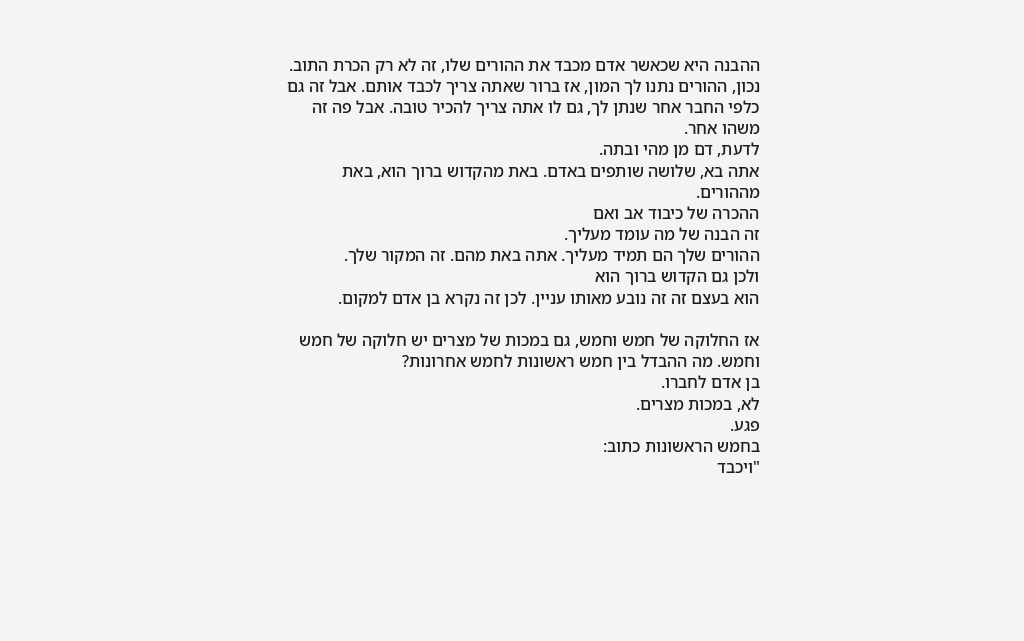ההבנה היא שכאשר אדם מכבד את ההורים שלו, זה לא רק הכרת התוב.
נכון, ההורים נתנו לך המון, אז ברור שאתה צריך לכבד אותם. אבל זה גם כלפי החבר אחר שנתן לך, גם לו אתה צריך להכיר טובה. אבל פה זה משהו אחר.
לדעת, דם מן מהי ובתה.
אתה בא, שלושה שותפים באדם. באת מהקדוש ברוך הוא, באת מההורים.
ההכרה של כיבוד אב ואם
זה הבנה של מה עומד מעליך.
ההורים שלך הם תמיד מעליך. אתה באת מהם. זה המקור שלך.
ולכן גם הקדוש ברוך הוא
הוא בעצם זה זה נובע מאותו עניין. לכן זה נקרא בן אדם למקום.

אז החלוקה של חמש וחמש, גם במכות של מצרים יש חלוקה של חמש וחמש. מה ההבדל בין חמש ראשונות לחמש אחרונות?
בן אדם לחברו.
לא, במכות מצרים.
פגע.
בחמש הראשונות כתוב:
"ויכבד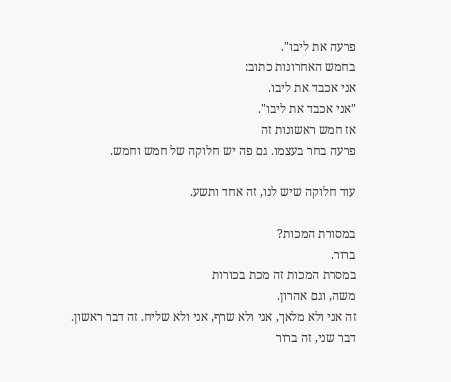פרעה את ליבו".
בחמש האחרונות כתוב:
אני אכבד את ליבו.
"אני אכבד את ליבו".
אז חמש ראשונות זה
פרעה בחר בעצמו. גם פה יש חלוקה של חמש וחמש.

עוד חלוקה שיש לנו, זה אחד ותשע.

במסורת המכות?
ברור.
במסרת המכות זה מכת בכורות
משה, וגם אהרון.
זה אני ולא מלאך, אני ולא שרף, אני ולא שליח. זה דבר ראשון.
דבר שני, זה ברור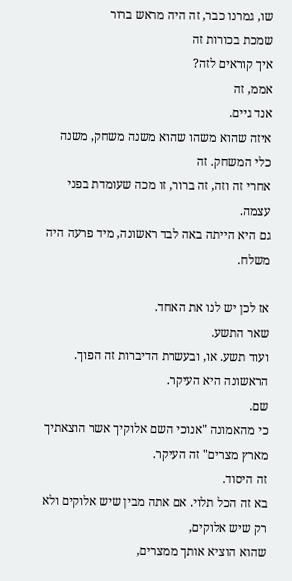שו, גמרנו כבר, זה היה מראש ברור
שמכת בכורות זה
איך קוראים לזה?
אממ, זה
אנד גיים.
איזה שהוא משהו שהוא משנה משחק, משנה כלי המשחק. זה
אחרי זה וזה, זה ברור, זו מכה שעומדת בפני עצמה.
גם היא הייתה באה לבד ראשונה, מיד פרעה היה משלח.

אז לכן יש לנו את האחד.
שאר התשע.
ועוד תשע. או, ובעשרת הדיברות זה הפוך. הראשונה היא העיקר.
שם.
כי מהאמונה "אנוכי השם אלוקיך אשר הוצאתיך מארץ מצרים" זה העיקר.
זה היסוד.
בא זה הכל תלוי. אם אתה מבין שיש אלוקים ולא רק שיש אלוקים,
שהוא הוציא אותך ממצרים,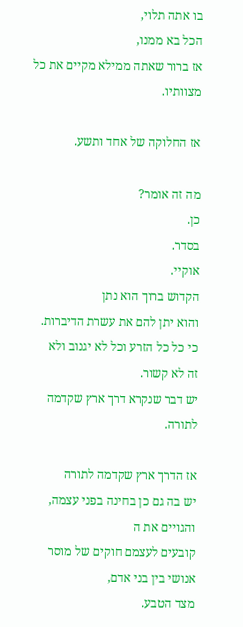בו אתה תלוי,
הכל בא ממנו,
אז ברור שאתה ממילא מקיים את כל מצוותיו.

אז החלוקה של אחד ותשע.

מה זה אומר?
כן.
בסדר.
אוקיי.
הקדוש ברוך הוא נתן
והוא יתן להם את עשרת הדיברות.
כי כל כל הזרע וכל לא יגנוב ולא
זה לא קשור.
יש דבר שנקרא דרך ארץ שקדמה לתורה.

אז הדרך ארץ שקדמה לתורה
יש בה גם כן בחינה בפני עצמה, והגויים את ה
קובעים לעצמם חוקים של מוסר אנושי בין בני אדם,
מצד הטבע.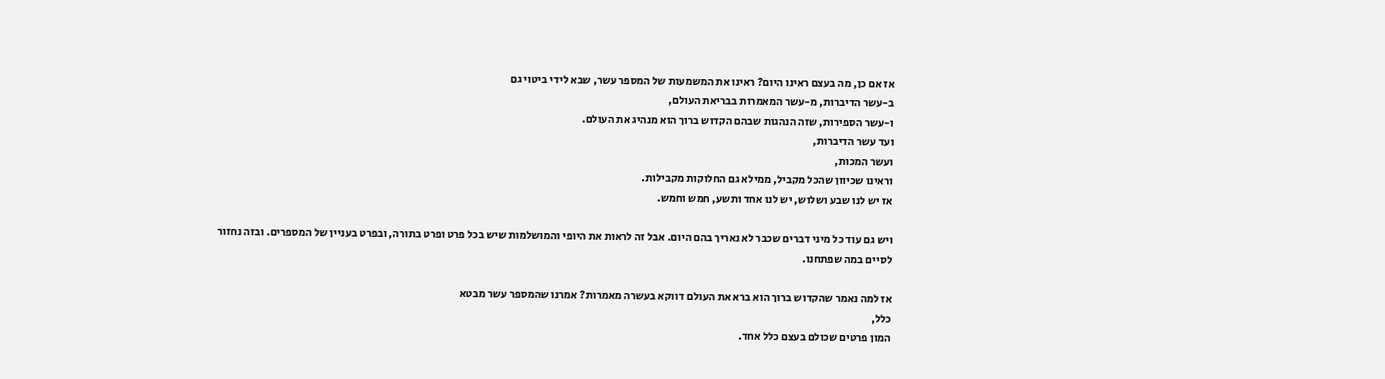אז אם כן, מה בעצם ראינו היום? ראינו את המשמעות של המספר עשר, שבא לידי ביטוי גם
ב-עשר הדיברות, מ-עשר המאמרות בבריאת העולם,
ו-עשר הספירות, שזה הנהגות שבהם הקדוש ברוך הוא מנהיג את העולם.
ועד עשר הדיברות,
ועשר המכות,
וראינו שכיוון שהכל מקביל, ממילא גם החלוקות מקבילות.
אז יש לנו שבע ושלוש, יש לנו אחד ותשע, חמש וחמש.

ויש גם עוד כל מיני דברים שכבר לא נאריך בהם היום. אבל זה לראות את היופי והמושלמות שיש בכל פרט ופרט בתורה, ובפרט בעניין של המספרים. ובזה נחזור לסיים במה שפתחנו.

אז למה נאמר שהקדוש ברוך הוא ברא את העולם דווקא בעשרה מאמרות? אמרנו שהמספר עשר מבטא
כלל,
המון פרטים שכולם בעצם כלל אחד.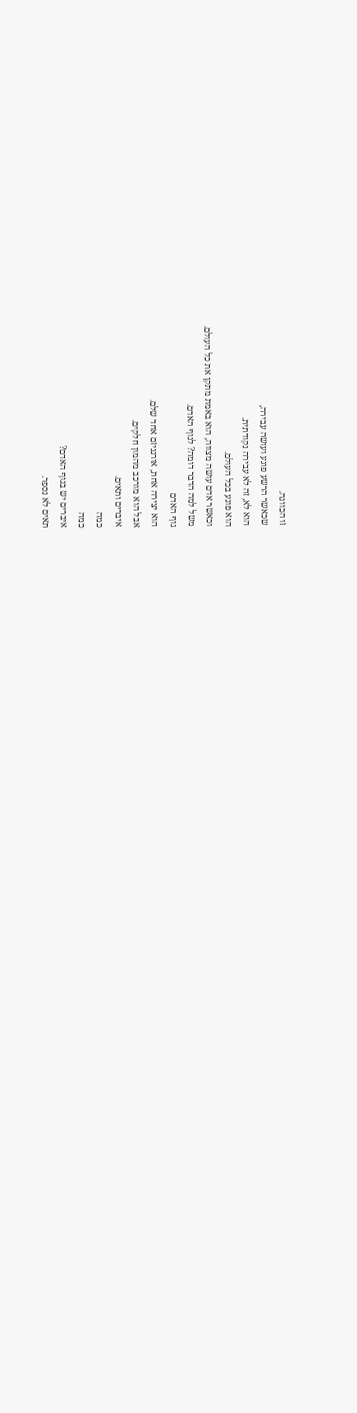זו הכוונה.
שכאשר הרשע פוגע ועושה עבירה,
הוא לא, זה לא עבירה נקודתית.
הוא פוגע בכל העולם.
וכאשר אדם עושה מצווה, הוא באמת מתקן את כל העולם.
משל למה הדבר דומה? לגוף האדם.
גוף האדם
הוא יצירה אחת, אורגניזם אחד שלם.
אבל הוא מורכב מהמון חלקים.
איברים ותאים.
כמה
כמה
איברים יש בגוף האדם?
תאים לא נספר.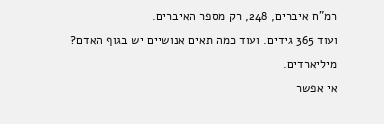רמ"ח איברים, 248, רק מספר האיברים.
ועוד 365 גידים. ועוד כמה תאים אנושיים יש בגוף האדם?
מיליארדים.
אי אפשר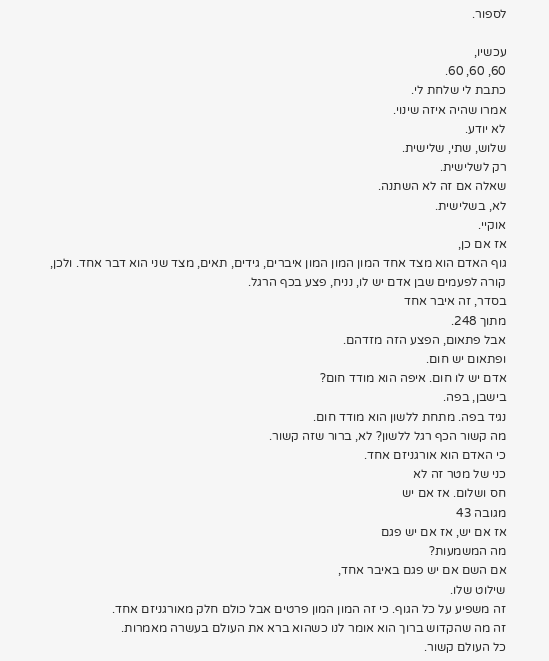לספור.

עכשיו,
60, 60, 60.
כתבת לי שלחת לי.
אמרו שהיה איזה שינוי.
לא יודע.
שלוש, שתי, שלישית.
רק לשלישית.
שאלה אם זה לא השתנה.
לא, בשלישית.
אוקיי.
אז אם כן,
גוף האדם הוא מצד אחד המון המון המון איברים, גידים, תאים, מצד שני הוא דבר אחד. ולכן,
קורה לפעמים שבן אדם יש לו, נניח, פצע בכף הרגל.
בסדר, זה איבר אחד
מתוך 248.
אבל פתאום, הפצע הזה מזדהם.
ופתאום יש חום.
אדם יש לו חום. איפה הוא מודד חום?
בישבן, בפה.
נגיד בפה. מתחת ללשון הוא מודד חום.
מה קשור הכף רגל ללשון? לא, ברור שזה קשור.
כי האדם הוא אורגניזם אחד.
כני של מטר זה לא
חס ושלום. אז אם יש
מגובה 43
אז אם יש, אז אם יש פגם
מה המשמעות?
אם השם אם יש פגם באיבר אחד,
שילוט שלו.
זה משפיע על כל הגוף. כי זה המון המון פרטים אבל כולם חלק מאורגניזם אחד.
זה מה שהקדוש ברוך הוא אומר לנו כשהוא ברא את העולם בעשרה מאמרות.
כל העולם קשור.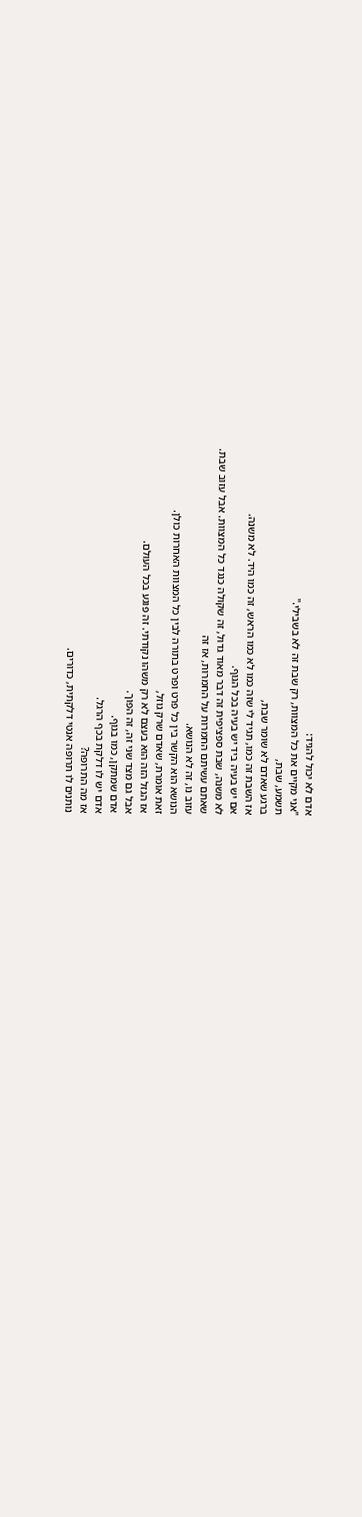אדם לא יכול להגיד:
"אני מקיים את כל המצוות, רק שבת זה לא בשבילי."
תשמע, שבת,
ברגע שאדם לא שומר שבת,
אז השבת זה כמו, תגיד לי שזה כמו לא כמו הראש, זה כמו היד. לא משנה.
אם יש בעיה ביד יש בעיה בכל הגוף.
לא משנה, שבת ספציפית זה דבר מאוד גדול, זה שקולה כנגד כל המצוות. אבל עזוב שבת.
שאתם עשיתם החמרות על החמרות, אז זה
עזוב נו, זה לא הנושא.
הנושא הוא הקשר בין כל פרט ופרט בתורה לבין כל המצוות האחרות כולן.
זאת אומרת, שאדם שרק גוזל,
אז הגזל הזה הוא בעצם לא רק משהו נקודתי. זה פוגע בכל העולם.
אבל גם מצד שני זה, זה הפוך.
אדם שמתקן, כמו בגוף.
אדם יש לו דלקת בכף הרגל.
אז מה התרופה?
נותנים לו תרופה אנטי דלקתית, כדורים.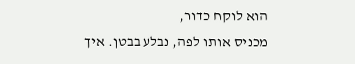הוא לוקח כדור,
מכניס אותו לפה, נבלע בבטן. איך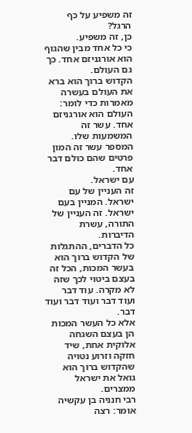זה משפיע על כף הרגל?
כן, זה משפיע.
כי כל אחד מבין שהגוף הוא אורגניזם אחד. כך גם העולם.
הקדוש ברוך הוא ברא את העולם בעשרה מאמרות כדי לומר:
העולם הוא אורגניזם אחד. עשר זה המשמעות שלו. המספר עשר זה המון פרטים שהם כולם דבר אחד.
עם ישראל.
זה העניין של עם ישראל. המניין בעם ישראל. זה העניין של התורה, עשרת הדיברות.
כל הדברים, ההתגלות של הקדוש ברוך הוא בעשר המכות, הכל זה בעצם ביטוי לכך שזה לא מקרה. עוד דבר ועוד דבר ועוד דבר ועוד דבר.
אלא כל העשר המכות הן בעצם השגחה אלוקית אחת, שיד חזקה וזרוע נטויה שהקדוש ברוך הוא גואל את ישראל ממצרים.
רבי חנניה בן עקשיה אומר: רצה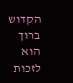הקדוש ברוך הוא לזכות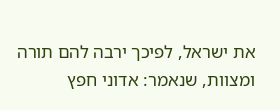את ישראל, לפיכך ירבה להם תורה ומצוות, שנאמר: אדוני חפץ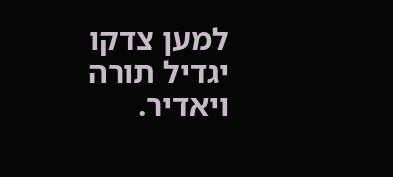למען צדקו יגדיל תורה ויאדיר.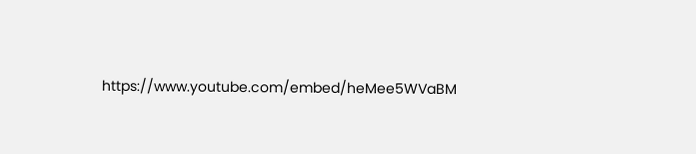https://www.youtube.com/embed/heMee5WVaBM